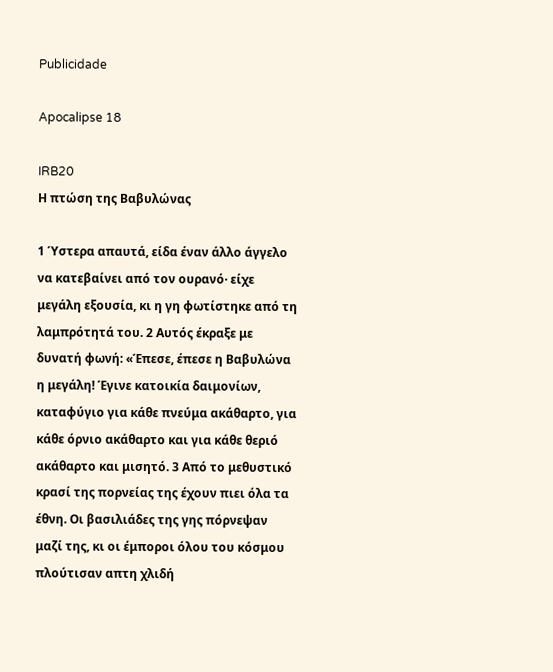Publicidade

Apocalipse 18

IRB20
Η πτώση της Βαβυλώνας

1 Ύστερα απαυτά, είδα έναν άλλο άγγελο να κατεβαίνει από τον ουρανό· είχε μεγάλη εξουσία, κι η γη φωτίστηκε από τη λαμπρότητά του. 2 Αυτός έκραξε με δυνατή φωνή: «Έπεσε, έπεσε η Βαβυλώνα η μεγάλη! Έγινε κατοικία δαιμονίων, καταφύγιο για κάθε πνεύμα ακάθαρτο, για κάθε όρνιο ακάθαρτο και για κάθε θεριό ακάθαρτο και μισητό. 3 Από το μεθυστικό κρασί της πορνείας της έχουν πιει όλα τα έθνη. Οι βασιλιάδες της γης πόρνεψαν μαζί της, κι οι έμποροι όλου του κόσμου πλούτισαν απτη χλιδή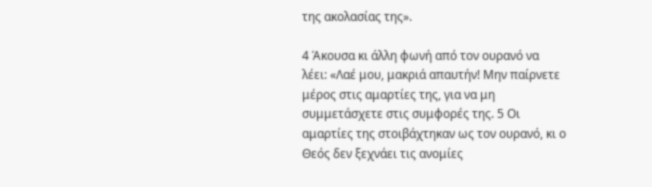της ακολασίας της».

4 Άκουσα κι άλλη φωνή από τον ουρανό να λέει: «Λαέ μου, μακριά απαυτήν! Μην παίρνετε μέρος στις αμαρτίες της, για να μη συμμετάσχετε στις συμφορές της. 5 Οι αμαρτίες της στοιβάχτηκαν ως τον ουρανό, κι ο Θεός δεν ξεχνάει τις ανομίες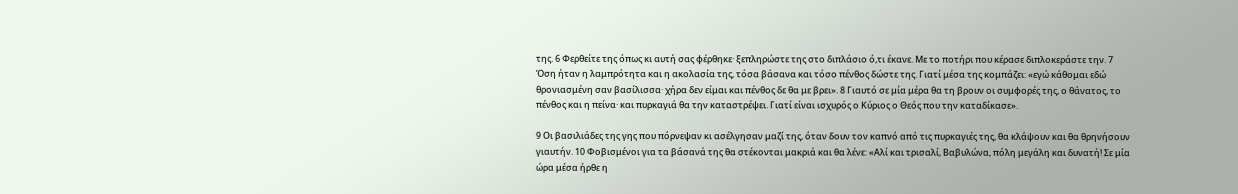της. 6 Φερθείτε της όπως κι αυτή σας φέρθηκε· ξεπληρώστε της στο διπλάσιο ό,τι έκανε. Με το ποτήρι που κέρασε διπλοκεράστε την. 7 Όση ήταν η λαμπρότητα και η ακολασία της, τόσα βάσανα και τόσο πένθος δώστε της. Γιατί μέσα της κομπάζει: «εγώ κάθομαι εδώ θρονιασμένη σαν βασίλισσα· χήρα δεν είμαι και πένθος δε θα με βρει». 8 Γιαυτό σε μία μέρα θα τη βρουν οι συμφορές της, ο θάνατος, το πένθος και η πείνα· και πυρκαγιά θα την καταστρέψει. Γιατί είναι ισχυρός ο Κύριος ο Θεός που την καταδίκασε».

9 Οι βασιλιάδες της γης που πόρνεψαν κι ασέλγησαν μαζί της, όταν δουν τον καπνό από τις πυρκαγιές της, θα κλάψουν και θα θρηνήσουν γιαυτήν. 10 Φοβισμένοι για τα βάσανά της θα στέκονται μακριά και θα λένε: «Αλί και τρισαλί, Βαβυλώνα, πόλη μεγάλη και δυνατή! Σε μία ώρα μέσα ήρθε η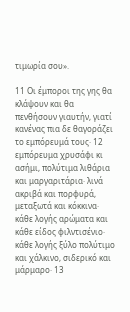τιμωρία σου».

11 Οι έμποροι της γης θα κλάψουν και θα πενθήσουν γιαυτήν, γιατί κανένας πια δε θαγοράζει το εμπόρευμά τους· 12 εμπόρευμα χρυσάφι κι ασήμι, πολύτιμα λιθάρια και μαργαριτάρια· λινά ακριβά και πορφυρά, μεταξωτά και κόκκινα· κάθε λογής αρώματα και κάθε είδος φιλντισένιο· κάθε λογής ξύλο πολύτιμο και χάλκινο, σιδερικό και μάρμαρο· 13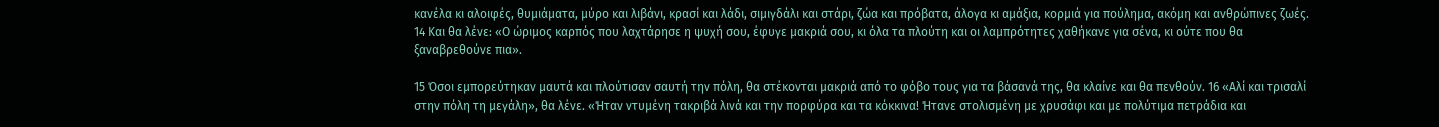κανέλα κι αλοιφές, θυμιάματα, μύρο και λιβάνι, κρασί και λάδι, σιμιγδάλι και στάρι, ζώα και πρόβατα, άλογα κι αμάξια, κορμιά για πούλημα, ακόμη και ανθρώπινες ζωές. 14 Και θα λένε: «Ο ώριμος καρπός που λαχτάρησε η ψυχή σου, έφυγε μακριά σου, κι όλα τα πλούτη και οι λαμπρότητες χαθήκανε για σένα, κι ούτε που θα ξαναβρεθούνε πια».

15 Όσοι εμπορεύτηκαν μαυτά και πλούτισαν σαυτή την πόλη, θα στέκονται μακριά από το φόβο τους για τα βάσανά της, θα κλαίνε και θα πενθούν. 16 «Αλί και τρισαλί στην πόλη τη μεγάλη», θα λένε. «Ήταν ντυμένη τακριβά λινά και την πορφύρα και τα κόκκινα! Ήτανε στολισμένη με χρυσάφι και με πολύτιμα πετράδια και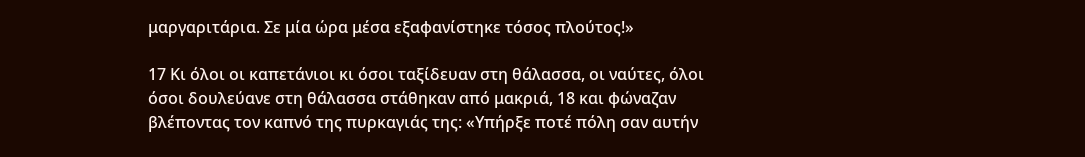μαργαριτάρια. Σε μία ώρα μέσα εξαφανίστηκε τόσος πλούτος!»

17 Κι όλοι οι καπετάνιοι κι όσοι ταξίδευαν στη θάλασσα, οι ναύτες, όλοι όσοι δουλεύανε στη θάλασσα στάθηκαν από μακριά, 18 και φώναζαν βλέποντας τον καπνό της πυρκαγιάς της: «Υπήρξε ποτέ πόλη σαν αυτήν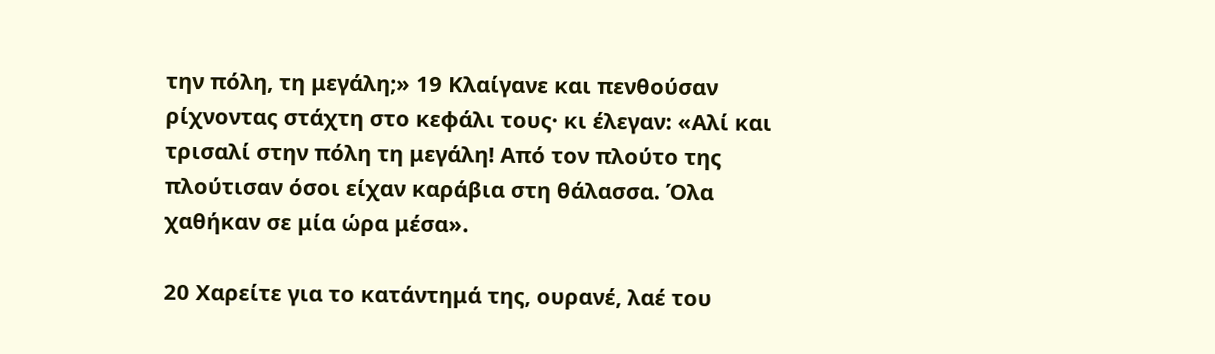την πόλη, τη μεγάλη;» 19 Κλαίγανε και πενθούσαν ρίχνοντας στάχτη στο κεφάλι τους· κι έλεγαν: «Αλί και τρισαλί στην πόλη τη μεγάλη! Από τον πλούτο της πλούτισαν όσοι είχαν καράβια στη θάλασσα. Όλα χαθήκαν σε μία ώρα μέσα».

20 Χαρείτε για το κατάντημά της, ουρανέ, λαέ του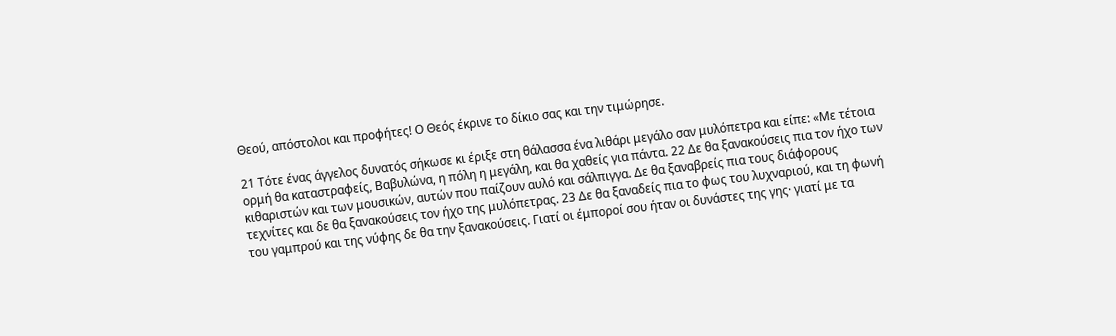Θεού, απόστολοι και προφήτες! Ο Θεός έκρινε το δίκιο σας και την τιμώρησε.

21 Τότε ένας άγγελος δυνατός σήκωσε κι έριξε στη θάλασσα ένα λιθάρι μεγάλο σαν μυλόπετρα και είπε: «Με τέτοια ορμή θα καταστραφείς, Βαβυλώνα, η πόλη η μεγάλη, και θα χαθείς για πάντα. 22 Δε θα ξανακούσεις πια τον ήχο των κιθαριστών και των μουσικών, αυτών που παίζουν αυλό και σάλπιγγα. Δε θα ξαναβρείς πια τους διάφορους τεχνίτες και δε θα ξανακούσεις τον ήχο της μυλόπετρας. 23 Δε θα ξαναδείς πια το φως του λυχναριού, και τη φωνή του γαμπρού και της νύφης δε θα την ξανακούσεις. Γιατί οι έμποροί σου ήταν οι δυνάστες της γης· γιατί με τα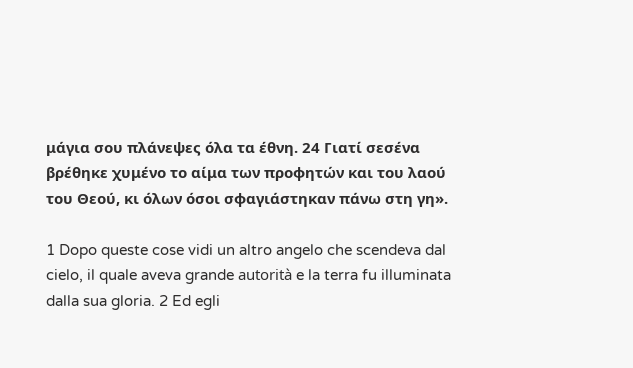μάγια σου πλάνεψες όλα τα έθνη. 24 Γιατί σεσένα βρέθηκε χυμένο το αίμα των προφητών και του λαού του Θεού, κι όλων όσοι σφαγιάστηκαν πάνω στη γη».

1 Dopo queste cose vidi un altro angelo che scendeva dal cielo, il quale aveva grande autorità e la terra fu illuminata dalla sua gloria. 2 Ed egli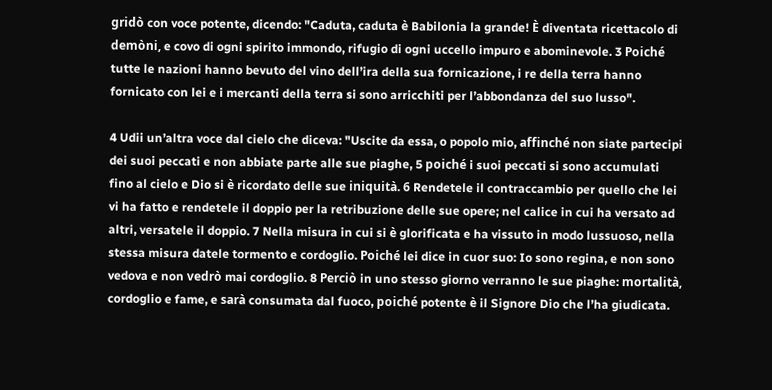gridò con voce potente, dicendo: "Caduta, caduta è Babilonia la grande! È diventata ricettacolo di demòni, e covo di ogni spirito immondo, rifugio di ogni uccello impuro e abominevole. 3 Poiché tutte le nazioni hanno bevuto del vino dell’ira della sua fornicazione, i re della terra hanno fornicato con lei e i mercanti della terra si sono arricchiti per l’abbondanza del suo lusso".

4 Udii un’altra voce dal cielo che diceva: "Uscite da essa, o popolo mio, affinché non siate partecipi dei suoi peccati e non abbiate parte alle sue piaghe, 5 poiché i suoi peccati si sono accumulati fino al cielo e Dio si è ricordato delle sue iniquità. 6 Rendetele il contraccambio per quello che lei vi ha fatto e rendetele il doppio per la retribuzione delle sue opere; nel calice in cui ha versato ad altri, versatele il doppio. 7 Nella misura in cui si è glorificata e ha vissuto in modo lussuoso, nella stessa misura datele tormento e cordoglio. Poiché lei dice in cuor suo: Io sono regina, e non sono vedova e non vedrò mai cordoglio. 8 Perciò in uno stesso giorno verranno le sue piaghe: mortalità, cordoglio e fame, e sarà consumata dal fuoco, poiché potente è il Signore Dio che l’ha giudicata.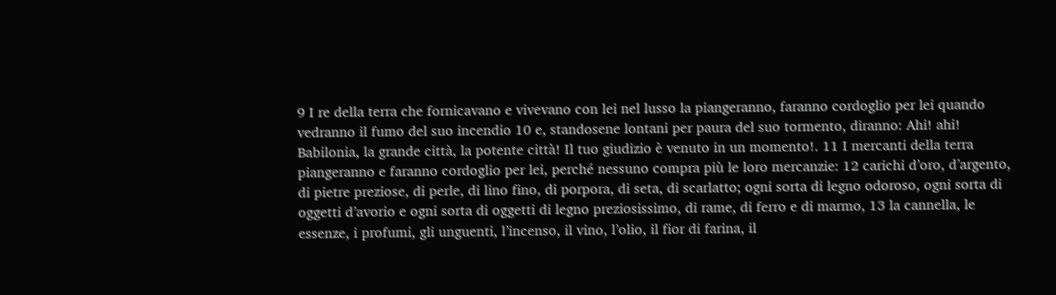9 I re della terra che fornicavano e vivevano con lei nel lusso la piangeranno, faranno cordoglio per lei quando vedranno il fumo del suo incendio 10 e, standosene lontani per paura del suo tormento, diranno: Ahi! ahi! Babilonia, la grande città, la potente città! Il tuo giudizio è venuto in un momento!. 11 I mercanti della terra piangeranno e faranno cordoglio per lei, perché nessuno compra più le loro mercanzie: 12 carichi d’oro, d’argento, di pietre preziose, di perle, di lino fino, di porpora, di seta, di scarlatto; ogni sorta di legno odoroso, ogni sorta di oggetti d’avorio e ogni sorta di oggetti di legno preziosissimo, di rame, di ferro e di marmo, 13 la cannella, le essenze, i profumi, gli unguenti, l’incenso, il vino, l’olio, il fior di farina, il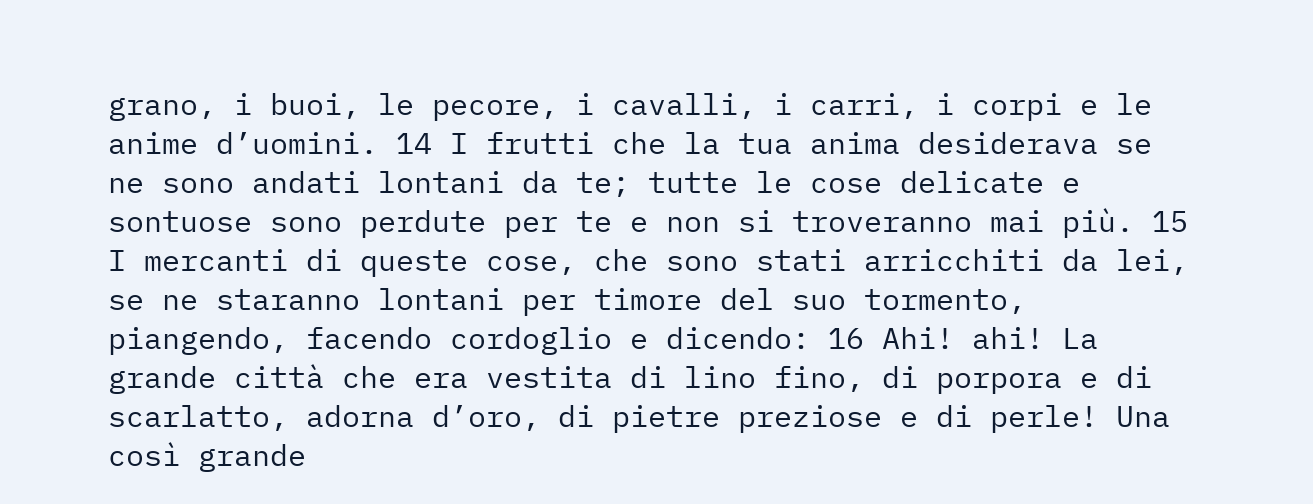grano, i buoi, le pecore, i cavalli, i carri, i corpi e le anime d’uomini. 14 I frutti che la tua anima desiderava se ne sono andati lontani da te; tutte le cose delicate e sontuose sono perdute per te e non si troveranno mai più. 15 I mercanti di queste cose, che sono stati arricchiti da lei, se ne staranno lontani per timore del suo tormento, piangendo, facendo cordoglio e dicendo: 16 Ahi! ahi! La grande città che era vestita di lino fino, di porpora e di scarlatto, adorna d’oro, di pietre preziose e di perle! Una così grande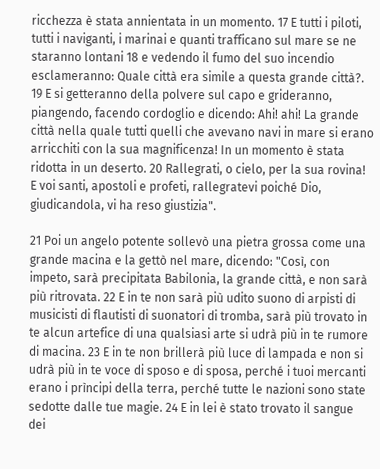ricchezza è stata annientata in un momento. 17 E tutti i piloti, tutti i naviganti, i marinai e quanti trafficano sul mare se ne staranno lontani 18 e vedendo il fumo del suo incendio esclameranno: Quale città era simile a questa grande città?. 19 E si getteranno della polvere sul capo e grideranno, piangendo, facendo cordoglio e dicendo: Ahi! ahi! La grande città nella quale tutti quelli che avevano navi in mare si erano arricchiti con la sua magnificenza! In un momento è stata ridotta in un deserto. 20 Rallegrati, o cielo, per la sua rovina! E voi santi, apostoli e profeti, rallegratevi poiché Dio, giudicandola, vi ha reso giustizia".

21 Poi un angelo potente sollevò una pietra grossa come una grande macina e la gettò nel mare, dicendo: "Così, con impeto, sarà precipitata Babilonia, la grande città, e non sarà più ritrovata. 22 E in te non sarà più udito suono di arpisti di musicisti di flautisti di suonatori di tromba, sarà più trovato in te alcun artefice di una qualsiasi arte si udrà più in te rumore di macina. 23 E in te non brillerà più luce di lampada e non si udrà più in te voce di sposo e di sposa, perché i tuoi mercanti erano i prìncipi della terra, perché tutte le nazioni sono state sedotte dalle tue magie. 24 E in lei è stato trovato il sangue dei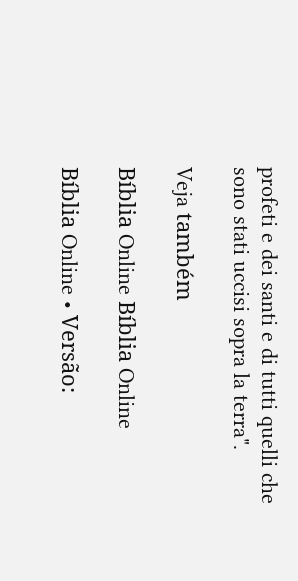profeti e dei santi e di tutti quelli che sono stati uccisi sopra la terra".

Veja também

Bíblia Online Bíblia Online

Bíblia Online • Versão: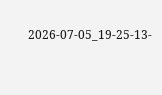2026-07-05_19-25-13-